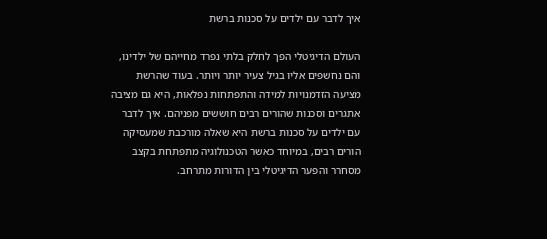איך לדבר עם ילדים על סכנות ברשת

העולם הדיגיטלי הפך לחלק בלתי נפרד מחייהם של ילדינו, והם נחשפים אליו בגיל צעיר יותר ויותר. בעוד שהרשת מציעה הזדמנויות למידה והתפתחות נפלאות, היא גם מציבה אתגרים וסכנות שהורים רבים חוששים מפניהם. איך לדבר עם ילדים על סכנות ברשת היא שאלה מורכבת שמעסיקה הורים רבים, במיוחד כאשר הטכנולוגיה מתפתחת בקצב מסחרר והפער הדיגיטלי בין הדורות מתרחב.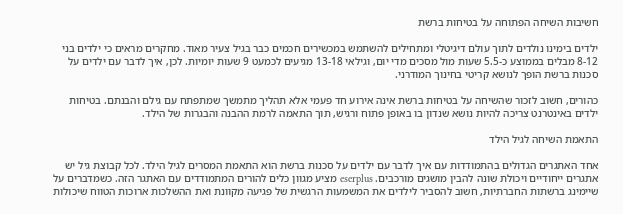חשיבות השיחה הפתוחה על בטיחות ברשת

ילדים בימינו נולדים לתוך עולם דיגיטלי ומתחילים להשתמש במכשירים חכמים כבר בגיל צעיר מאוד. מחקרים מראים כי ילדים בני 8-12 מבלים בממוצע כ-5.5 שעות מול מסכים מדי יום, וגילאי 13-18 מגיעים לכמעט 9 שעות יומיות. לכן, איך לדבר עם ילדים על סכנות ברשת הופך לנושא קריטי בחינוך המודרני.

כהורים, חשוב לזכור שהשיחה על בטיחות ברשת אינה אירוע חד פעמי אלא תהליך מתמשך שמתפתח עם גילם והבנתם. בטיחות ילדים באינטרנט צריכה להיות נושא שנדון בו באופן פתוח ורגיש, תוך התאמה לרמת ההבנה והבגרות של הילד.

התאמת השיחה לגיל הילד

אחד האתגרים הגדולים בהתמודדות עם איך לדבר עם ילדים על סכנות ברשת הוא התאמת המסרים לגיל הילד. לכל קבוצת גיל יש אתגרים ייחודיים ויכולת שונה להבין מושגים מורכבים. eserplus מציע מגוון כלים להורים המתמודדים עם האתגר הזה. כשמדברים על שיימינג ברשתות החברתיות, חשוב להסביר לילדים את המשמעות הרגשית של פגיעה מקוונת ואת ההשלכות ארוכות הטווח שיכולות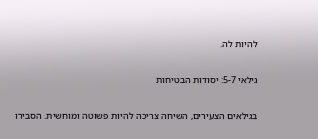להיות לה.

גילאי 5-7: יסודות הבטיחות

בגילאים הצעירים, השיחה צריכה להיות פשוטה ומוחשית. הסבירו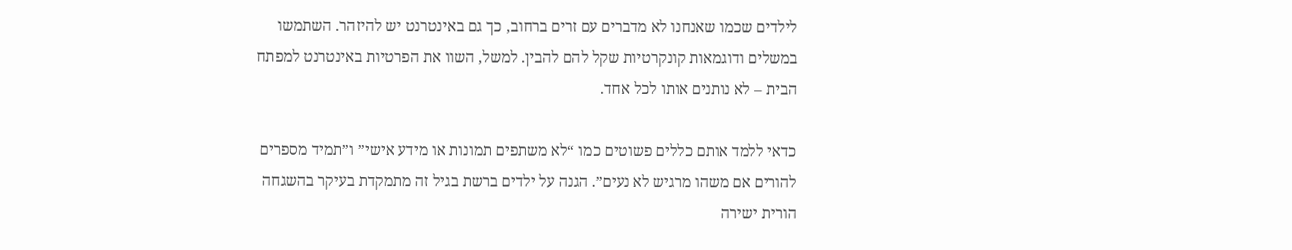לילדים שכמו שאנחנו לא מדברים עם זרים ברחוב, כך גם באינטרנט יש להיזהר. השתמשו במשלים ודוגמאות קונקרטיות שקל להם להבין. למשל, השוו את הפרטיות באינטרנט למפתח הבית – לא נותנים אותו לכל אחד.

כדאי ללמד אותם כללים פשוטים כמו “לא משתפים תמונות או מידע אישי” ו”תמיד מספרים להורים אם משהו מרגיש לא נעים”. הגנה על ילדים ברשת בגיל זה מתמקדת בעיקר בהשגחה הורית ישירה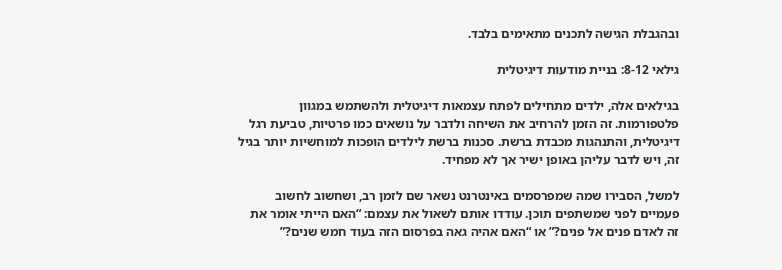ובהגבלת הגישה לתכנים מתאימים בלבד.

גילאי 8-12: בניית מודעות דיגיטלית

בגילאים אלה, ילדים מתחילים לפתח עצמאות דיגיטלית ולהשתמש במגוון פלטפורמות. זה הזמן להרחיב את השיחה ולדבר על נושאים כמו פרטיות, טביעת רגל דיגיטלית, והתנהגות מכבדת ברשת. סכנות ברשת לילדים הופכות למוחשיות יותר בגיל זה, ויש לדבר עליהן באופן ישיר אך לא מפחיד.

למשל, הסבירו שמה שמפרסמים באינטרנט נשאר שם לזמן רב, ושחשוב לחשוב פעמיים לפני שמשתפים תוכן. עודדו אותם לשאול את עצמם: “האם הייתי אומר את זה לאדם פנים אל פנים?” או “האם אהיה גאה בפרסום הזה בעוד חמש שנים?”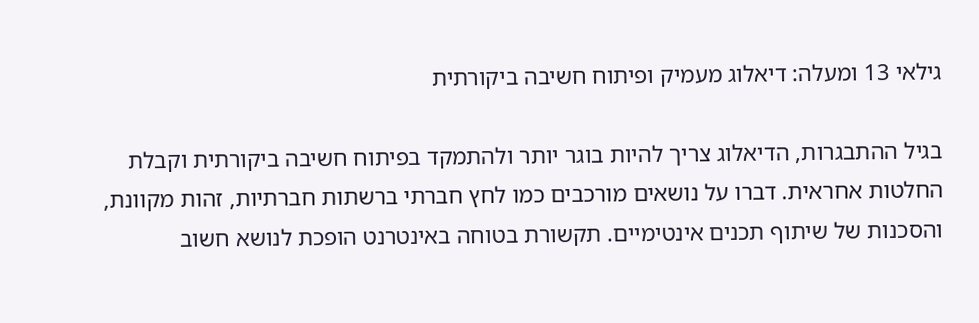גילאי 13 ומעלה: דיאלוג מעמיק ופיתוח חשיבה ביקורתית

בגיל ההתבגרות, הדיאלוג צריך להיות בוגר יותר ולהתמקד בפיתוח חשיבה ביקורתית וקבלת החלטות אחראית. דברו על נושאים מורכבים כמו לחץ חברתי ברשתות חברתיות, זהות מקוונת, והסכנות של שיתוף תכנים אינטימיים. תקשורת בטוחה באינטרנט הופכת לנושא חשוב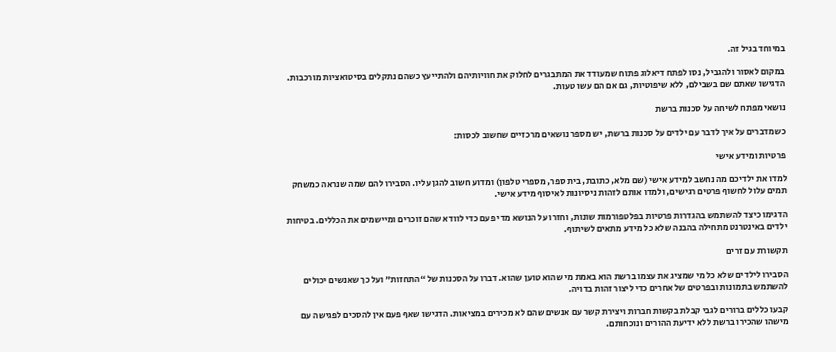במיוחד בגיל זה.

במקום לאסור ולהגביל, נסו לפתח דיאלוג פתוח שמעודד את המתבגרים לחלוק את חוויותיהם ולהתייעץ כשהם נתקלים בסיטואציות מורכבות. הדגישו שאתם שם בשבילם, ללא שיפוטיות, גם אם הם עשו טעות.

נושאי מפתח לשיחה על סכנות ברשת

כשמדברים על איך לדבר עם ילדים על סכנות ברשת, יש מספר נושאים מרכזיים שחשוב לכסות:

פרטיות ומידע אישי

למדו את ילדיכם מה נחשב למידע אישי (שם מלא, כתובת, בית ספר, מספרי טלפון) ומדוע חשוב להגן עליו. הסבירו להם שמה שנראה כמשחק תמים עלול לחשוף פרטים רגישים, ולמדו אותם לזהות ניסיונות לאיסוף מידע אישי.

הדגימו כיצד להשתמש בהגדרות פרטיות בפלטפורמות שונות, וחזרו על הנושא מדי פעם כדי לוודא שהם זוכרים ומיישמים את הכללים. בטיחות ילדים באינטרנט מתחילה בהבנה שלא כל מידע מתאים לשיתוף.

תקשורת עם זרים

הסבירו לילדים שלא כל מי שמציג את עצמו ברשת הוא באמת מי שהוא טוען שהוא. דברו על הסכנות של “התחזות” ועל כך שאנשים יכולים להשתמש בתמונות ובפרטים של אחרים כדי ליצור זהות בדויה.

קבעו כללים ברורים לגבי קבלת בקשות חברות ויצירת קשר עם אנשים שהם לא מכירים במציאות. הדגישו שאף פעם אין להסכים לפגישה עם מישהו שהכירו ברשת ללא ידיעת ההורים ונוכחותם.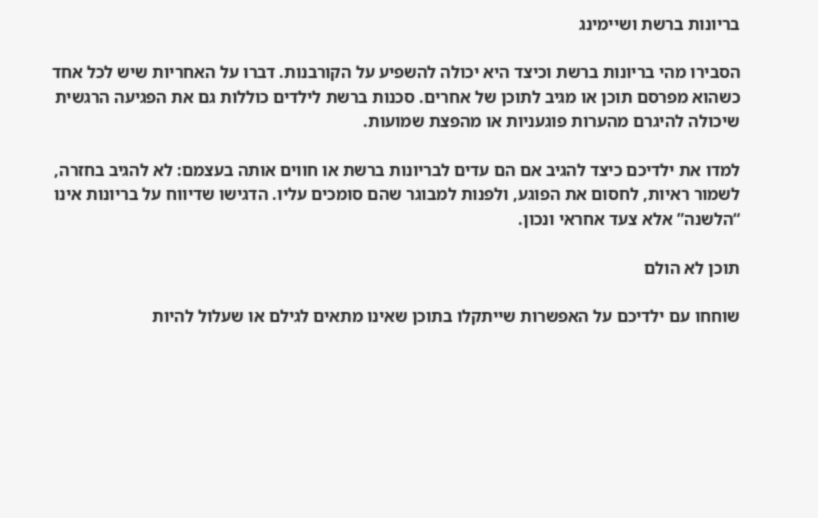בריונות ברשת ושיימינג

הסבירו מהי בריונות ברשת וכיצד היא יכולה להשפיע על הקורבנות. דברו על האחריות שיש לכל אחד כשהוא מפרסם תוכן או מגיב לתוכן של אחרים. סכנות ברשת לילדים כוללות גם את הפגיעה הרגשית שיכולה להיגרם מהערות פוגעניות או מהפצת שמועות.

למדו את ילדיכם כיצד להגיב אם הם עדים לבריונות ברשת או חווים אותה בעצמם: לא להגיב בחזרה, לשמור ראיות, לחסום את הפוגע, ולפנות למבוגר שהם סומכים עליו. הדגישו שדיווח על בריונות אינו “הלשנה” אלא צעד אחראי ונכון.

תוכן לא הולם

שוחחו עם ילדיכם על האפשרות שייתקלו בתוכן שאינו מתאים לגילם או שעלול להיות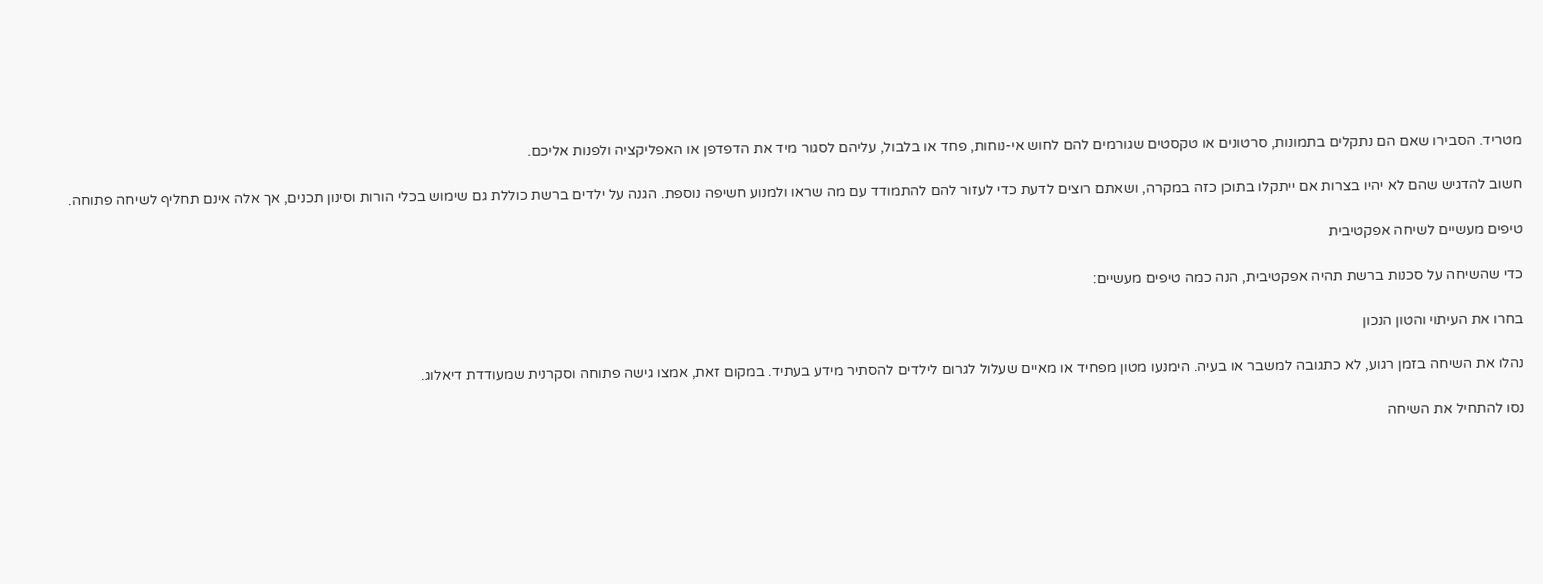מטריד. הסבירו שאם הם נתקלים בתמונות, סרטונים או טקסטים שגורמים להם לחוש אי-נוחות, פחד או בלבול, עליהם לסגור מיד את הדפדפן או האפליקציה ולפנות אליכם.

חשוב להדגיש שהם לא יהיו בצרות אם ייתקלו בתוכן כזה במקרה, ושאתם רוצים לדעת כדי לעזור להם להתמודד עם מה שראו ולמנוע חשיפה נוספת. הגנה על ילדים ברשת כוללת גם שימוש בכלי הורות וסינון תכנים, אך אלה אינם תחליף לשיחה פתוחה.

טיפים מעשיים לשיחה אפקטיבית

כדי שהשיחה על סכנות ברשת תהיה אפקטיבית, הנה כמה טיפים מעשיים:

בחרו את העיתוי והטון הנכון

נהלו את השיחה בזמן רגוע, לא כתגובה למשבר או בעיה. הימנעו מטון מפחיד או מאיים שעלול לגרום לילדים להסתיר מידע בעתיד. במקום זאת, אמצו גישה פתוחה וסקרנית שמעודדת דיאלוג.

נסו להתחיל את השיחה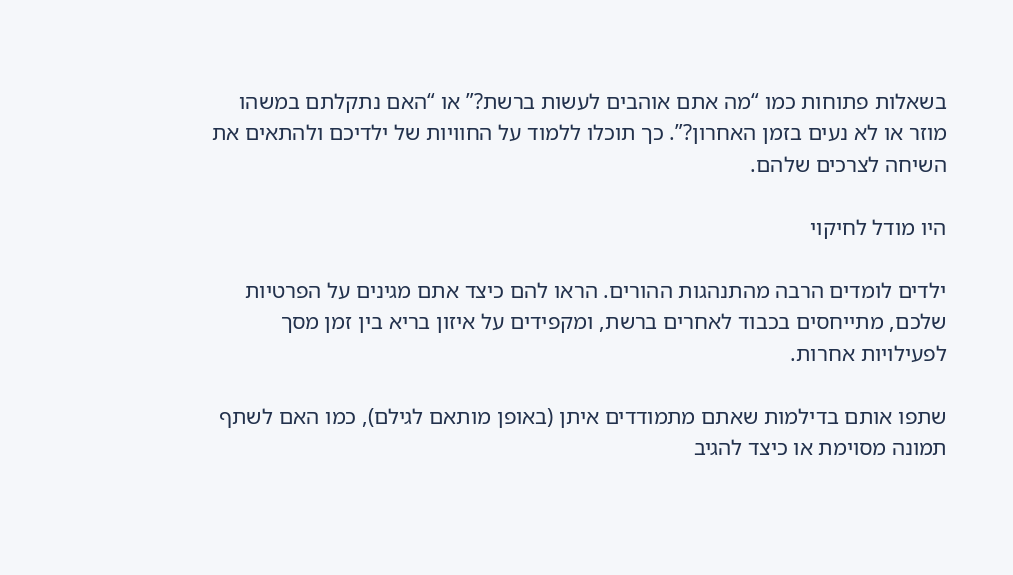בשאלות פתוחות כמו “מה אתם אוהבים לעשות ברשת?” או “האם נתקלתם במשהו מוזר או לא נעים בזמן האחרון?”. כך תוכלו ללמוד על החוויות של ילדיכם ולהתאים את השיחה לצרכים שלהם.

היו מודל לחיקוי

ילדים לומדים הרבה מהתנהגות ההורים. הראו להם כיצד אתם מגינים על הפרטיות שלכם, מתייחסים בכבוד לאחרים ברשת, ומקפידים על איזון בריא בין זמן מסך לפעילויות אחרות.

שתפו אותם בדילמות שאתם מתמודדים איתן (באופן מותאם לגילם), כמו האם לשתף תמונה מסוימת או כיצד להגיב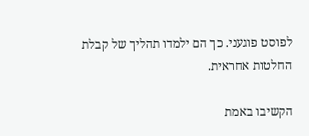לפוסט פוגעני. כך הם ילמדו תהליך של קבלת החלטות אחראית.

הקשיבו באמת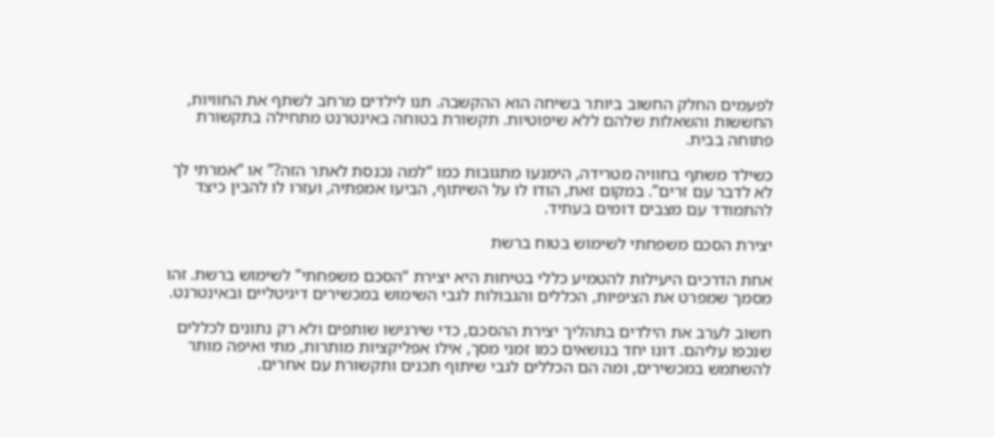לפעמים החלק החשוב ביותר בשיחה הוא ההקשבה. תנו לילדים מרחב לשתף את החוויות, החששות והשאלות שלהם ללא שיפוטיות. תקשורת בטוחה באינטרנט מתחילה בתקשורת פתוחה בבית.

כשילד משתף בחוויה מטרידה, הימנעו מתגובות כמו “למה נכנסת לאתר הזה?” או “אמרתי לך לא לדבר עם זרים”. במקום זאת, הודו לו על השיתוף, הביעו אמפתיה, ועזרו לו להבין כיצד להתמודד עם מצבים דומים בעתיד.

יצירת הסכם משפחתי לשימוש בטוח ברשת

אחת הדרכים היעילות להטמיע כללי בטיחות היא יצירת “הסכם משפחתי” לשימוש ברשת. זהו מסמך שמפרט את הציפיות, הכללים והגבולות לגבי השימוש במכשירים דיגיטליים ובאינטרנט.

חשוב לערב את הילדים בתהליך יצירת ההסכם, כדי שירגישו שותפים ולא רק נתונים לכללים שנכפו עליהם. דונו יחד בנושאים כמו זמני מסך, אילו אפליקציות מותרות, מתי ואיפה מותר להשתמש במכשירים, ומה הם הכללים לגבי שיתוף תכנים ותקשורת עם אחרים.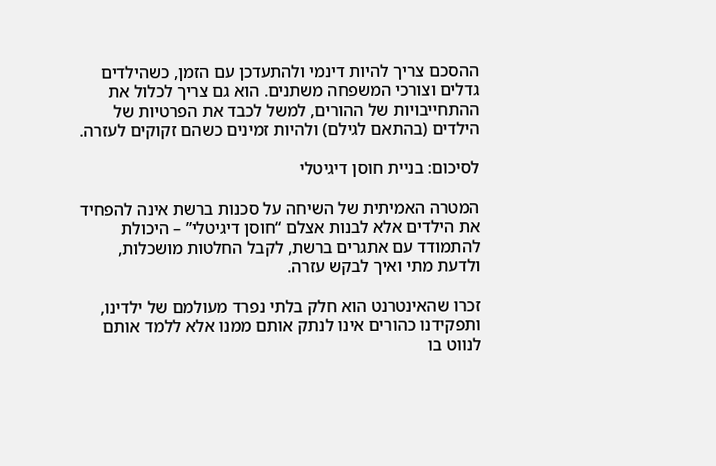ההסכם צריך להיות דינמי ולהתעדכן עם הזמן, כשהילדים גדלים וצורכי המשפחה משתנים. הוא גם צריך לכלול את ההתחייבויות של ההורים, למשל לכבד את הפרטיות של הילדים (בהתאם לגילם) ולהיות זמינים כשהם זקוקים לעזרה.

לסיכום: בניית חוסן דיגיטלי

המטרה האמיתית של השיחה על סכנות ברשת אינה להפחיד את הילדים אלא לבנות אצלם “חוסן דיגיטלי” – היכולת להתמודד עם אתגרים ברשת, לקבל החלטות מושכלות, ולדעת מתי ואיך לבקש עזרה.

זכרו שהאינטרנט הוא חלק בלתי נפרד מעולמם של ילדינו, ותפקידנו כהורים אינו לנתק אותם ממנו אלא ללמד אותם לנווט בו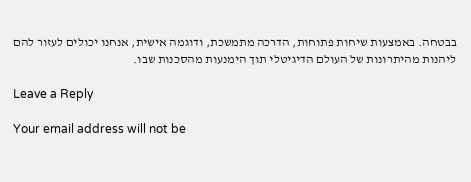בבטחה. באמצעות שיחות פתוחות, הדרכה מתמשכת, ודוגמה אישית, אנחנו יכולים לעזור להם ליהנות מהיתרונות של העולם הדיגיטלי תוך הימנעות מהסכנות שבו.

Leave a Reply

Your email address will not be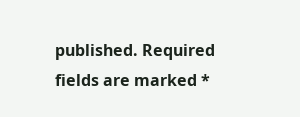published. Required fields are marked *